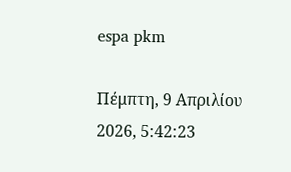espa pkm

Πέμπτη, 9 Απριλίου 2026, 5:42:23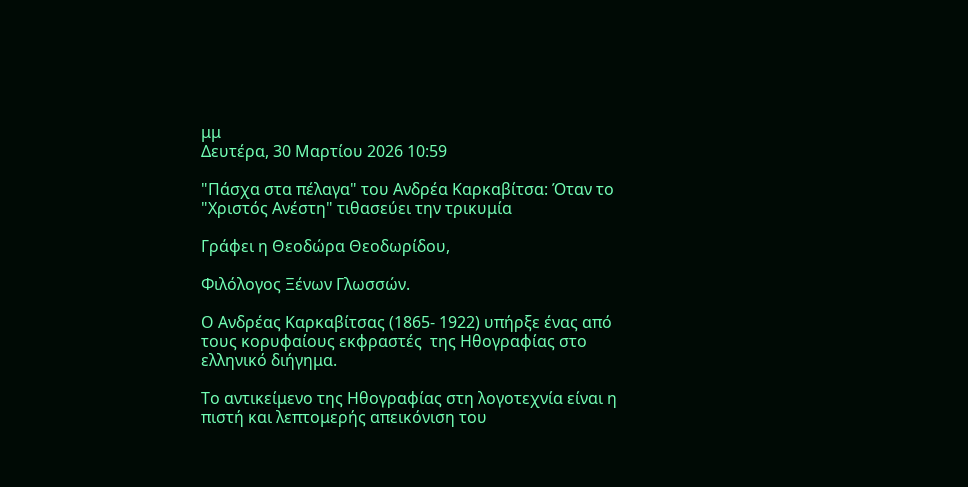μμ
Δευτέρα, 30 Μαρτίου 2026 10:59

"Πάσχα στα πέλαγα" του Ανδρέα Καρκαβίτσα: Όταν το "Χριστός Ανέστη" τιθασεύει την τρικυμία

Γράφει η Θεοδώρα Θεοδωρίδου,

Φιλόλογος Ξένων Γλωσσών.

Ο Ανδρέας Καρκαβίτσας (1865- 1922) υπήρξε ένας από τους κορυφαίους εκφραστές  της Ηθογραφίας στο ελληνικό διήγημα.

Το αντικείμενο της Ηθογραφίας στη λογοτεχνία είναι η πιστή και λεπτομερής απεικόνιση του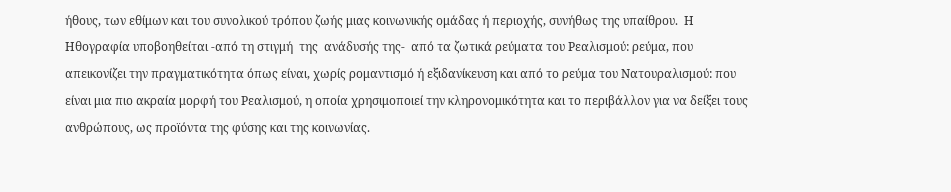ήθους, των εθίμων και του συνολικού τρόπου ζωής μιας κοινωνικής ομάδας ή περιοχής, συνήθως της υπαίθρου.  Η Ηθογραφία υποβοηθείται -από τη στιγμή  της  ανάδυσής της-  από τα ζωτικά ρεύματα του Ρεαλισμού: ρεύμα, που απεικονίζει την πραγματικότητα όπως είναι, χωρίς ρομαντισμό ή εξιδανίκευση και από το ρεύμα του Νατουραλισμού: που είναι μια πιο ακραία μορφή του Ρεαλισμού, η οποία χρησιμοποιεί την κληρονομικότητα και το περιβάλλον για να δείξει τους ανθρώπους, ως προϊόντα της φύσης και της κοινωνίας.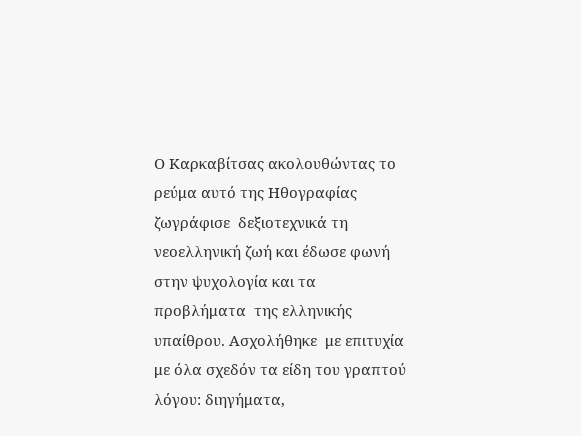Ο Καρκαβίτσας ακολουθώντας το ρεύμα αυτό της Ηθογραφίας ζωγράφισε  δεξιοτεχνικά τη νεοελληνική ζωή και έδωσε φωνή στην ψυχολογία και τα προβλήματα  της ελληνικής υπαίθρου. Ασχολήθηκε  με επιτυχία με όλα σχεδόν τα είδη του γραπτού λόγου: διηγήματα,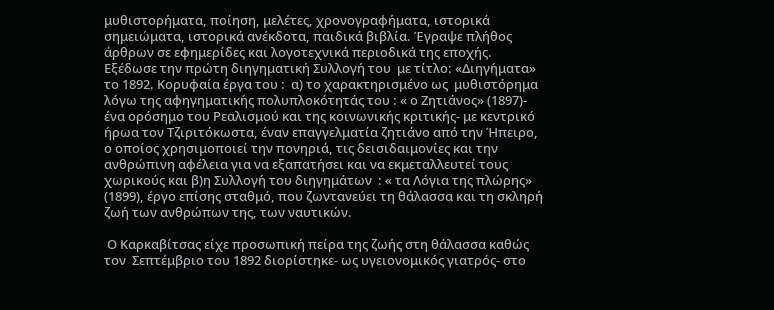μυθιστορήματα, ποίηση, μελέτες, χρονογραφήματα, ιστορικά σημειώματα, ιστορικά ανέκδοτα, παιδικά βιβλία. Έγραψε πλήθος άρθρων σε εφημερίδες και λογοτεχνικά περιοδικά της εποχής. Εξέδωσε την πρώτη διηγηματική Συλλογή του  με τίτλο: «Διηγήματα» το 1892. Κορυφαία έργα του :  α) το χαρακτηρισμένο ως  μυθιστόρημα λόγω της αφηγηματικής πολυπλοκότητάς του : « ο Ζητιάνος» (1897)- ένα ορόσημο του Ρεαλισμού και της κοινωνικής κριτικής- με κεντρικό ήρωα τον Τζιριτόκωστα, έναν επαγγελματία ζητιάνο από την Ήπειρο, ο οποίος χρησιμοποιεί την πονηριά, τις δεισιδαιμονίες και την ανθρώπινη αφέλεια για να εξαπατήσει και να εκμεταλλευτεί τους χωρικούς και β)η Συλλογή του διηγημάτων  : « τα Λόγια της πλώρης» (1899), έργο επίσης σταθμό, που ζωντανεύει τη θάλασσα και τη σκληρή ζωή των ανθρώπων της, των ναυτικών.

 Ο Καρκαβίτσας είχε προσωπική πείρα της ζωής στη θάλασσα καθώς τον  Σεπτέμβριο του 1892 διορίστηκε- ως υγειονομικός γιατρός- στο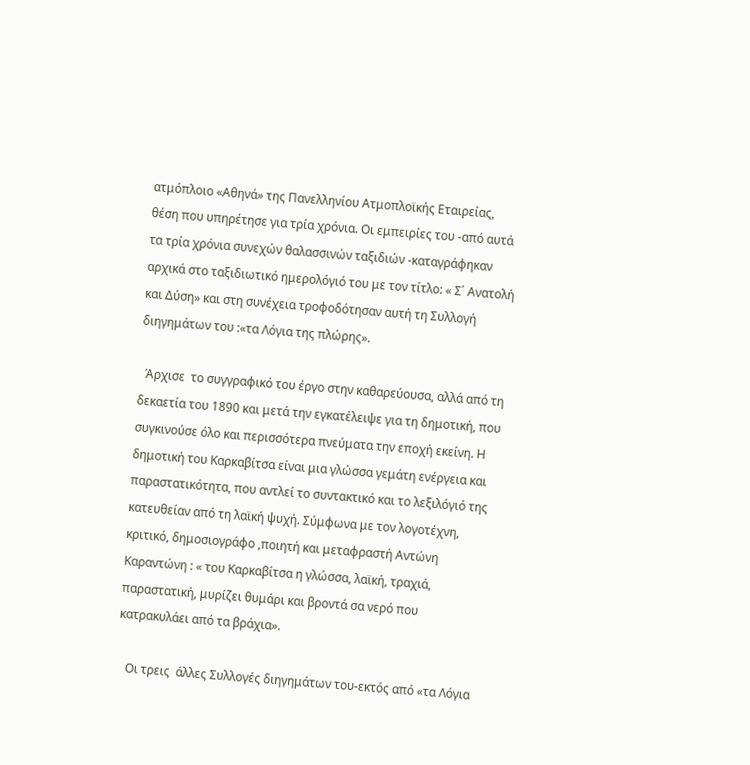ατμόπλοιο «Αθηνά» της Πανελληνίου Ατμοπλοϊκής Εταιρείας, θέση που υπηρέτησε για τρία χρόνια. Οι εμπειρίες του -από αυτά τα τρία χρόνια συνεχών θαλασσινών ταξιδιών -καταγράφηκαν αρχικά στο ταξιδιωτικό ημερολόγιό του με τον τίτλο: « Σ΄ Ανατολή και Δύση» και στη συνέχεια τροφοδότησαν αυτή τη Συλλογή διηγημάτων του :«τα Λόγια της πλώρης».

  Άρχισε  το συγγραφικό του έργο στην καθαρεύουσα, αλλά από τη δεκαετία του 1890 και μετά την εγκατέλειψε για τη δημοτική, που συγκινούσε όλο και περισσότερα πνεύματα την εποχή εκείνη. Η δημοτική του Καρκαβίτσα είναι μια γλώσσα γεμάτη ενέργεια και παραστατικότητα, που αντλεί το συντακτικό και το λεξιλόγιό της κατευθείαν από τη λαϊκή ψυχή. Σύμφωνα με τον λογοτέχνη, κριτικό, δημοσιογράφο ,ποιητή και μεταφραστή Αντώνη Καραντώνη : « του Καρκαβίτσα η γλώσσα, λαϊκή, τραχιά, παραστατική, μυρίζει θυμάρι και βροντά σα νερό που κατρακυλάει από τα βράχια».

   Οι τρεις  άλλες Συλλογές διηγημάτων του-εκτός από «τα Λόγια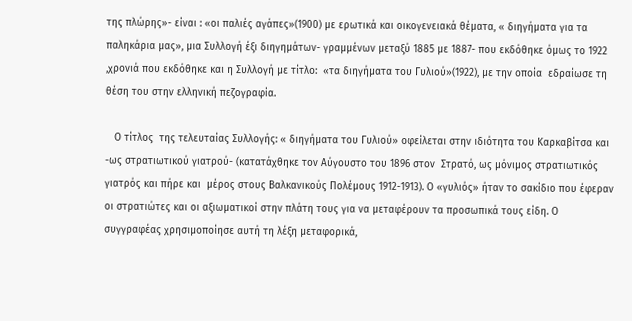της πλώρης»- είναι : «οι παλιές αγάπες»(1900) με ερωτικά και οικογενειακά θέματα, « διηγήματα για τα παληκάρια μας», μια Συλλογή έξι διηγημάτων- γραμμένων μεταξύ 1885 με 1887- που εκδόθηκε όμως το 1922 ,χρονιά που εκδόθηκε και η Συλλογή με τίτλο:  «τα διηγήματα του Γυλιού»(1922), με την οποία  εδραίωσε τη θέση του στην ελληνική πεζογραφία.

   Ο τίτλος  της τελευταίας Συλλογής: « διηγήματα του Γυλιού» οφείλεται στην ιδιότητα του Καρκαβίτσα και -ως στρατιωτικού γιατρού- (κατατάχθηκε τον Αύγουστο του 1896 στον  Στρατό, ως μόνιμος στρατιωτικός γιατρός και πήρε και  μέρος στους Βαλκανικούς Πολέμους 1912-1913). Ο «γυλιός» ήταν το σακίδιο που έφεραν οι στρατιώτες και οι αξιωματικοί στην πλάτη τους για να μεταφέρουν τα προσωπικά τους είδη. Ο συγγραφέας χρησιμοποίησε αυτή τη λέξη μεταφορικά,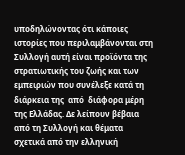υποδηλώνοντας ότι κάποιες ιστορίες που περιλαμβάνονται στη Συλλογή αυτή είναι προϊόντα της στρατιωτικής του ζωής και των εμπειριών που συνέλεξε κατά τη διάρκεια της  από  διάφορα μέρη της Ελλάδας. Δε λείπουν βέβαια από τη Συλλογή και θέματα σχετικά από την ελληνική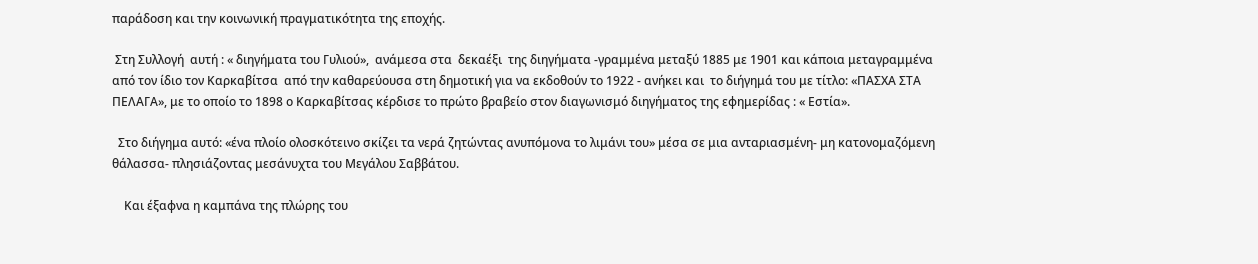παράδοση και την κοινωνική πραγματικότητα της εποχής.

 Στη Συλλογή  αυτή : « διηγήματα του Γυλιού»,  ανάμεσα στα  δεκαέξι  της διηγήματα -γραμμένα μεταξύ 1885 με 1901 και κάποια μεταγραμμένα  από τον ίδιο τον Καρκαβίτσα  από την καθαρεύουσα στη δημοτική για να εκδοθούν το 1922 - ανήκει και  το διήγημά του με τίτλο: «ΠΑΣΧΑ ΣΤΑ ΠΕΛΑΓΑ», με το οποίο το 1898 ο Καρκαβίτσας κέρδισε το πρώτο βραβείο στον διαγωνισμό διηγήματος της εφημερίδας : « Εστία».

  Στο διήγημα αυτό: «ένα πλοίο ολοσκότεινο σκίζει τα νερά ζητώντας ανυπόμονα το λιμάνι του» μέσα σε μια ανταριασμένη- μη κατονομαζόμενη θάλασσα- πλησιάζοντας μεσάνυχτα του Μεγάλου Σαββάτου.

    Και έξαφνα η καμπάνα της πλώρης του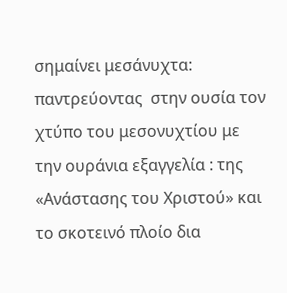σημαίνει μεσάνυχτα:  παντρεύοντας  στην ουσία τον χτύπο του μεσονυχτίου με την ουράνια εξαγγελία : της «Ανάστασης του Χριστού» και το σκοτεινό πλοίο δια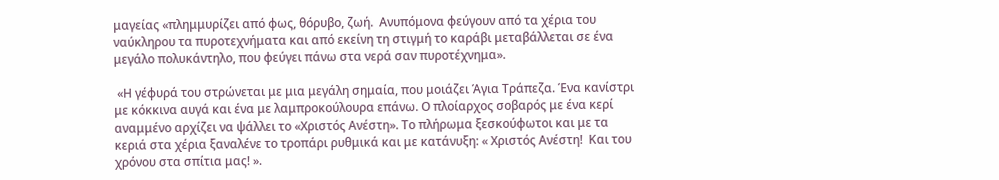μαγείας «πλημμυρίζει από φως, θόρυβο, ζωή.  Ανυπόμονα φεύγουν από τα χέρια του ναύκληρου τα πυροτεχνήματα και από εκείνη τη στιγμή το καράβι μεταβάλλεται σε ένα μεγάλο πολυκάντηλο, που φεύγει πάνω στα νερά σαν πυροτέχνημα».

 «Η γέφυρά του στρώνεται με μια μεγάλη σημαία, που μοιάζει Άγια Τράπεζα. Ένα κανίστρι με κόκκινα αυγά και ένα με λαμπροκούλουρα επάνω. Ο πλοίαρχος σοβαρός με ένα κερί αναμμένο αρχίζει να ψάλλει το «Χριστός Ανέστη». Το πλήρωμα ξεσκούφωτοι και με τα κεριά στα χέρια ξαναλένε το τροπάρι ρυθμικά και με κατάνυξη: « Χριστός Ανέστη!  Και του χρόνου στα σπίτια μας! ».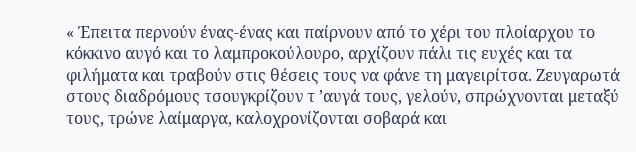« Έπειτα περνούν ένας-ένας και παίρνουν από το χέρι του πλοίαρχου το κόκκινο αυγό και το λαμπροκούλουρο, αρχίζουν πάλι τις ευχές και τα φιλήματα και τραβούν στις θέσεις τους να φάνε τη μαγειρίτσα. Ζευγαρωτά στους διαδρόμους τσουγκρίζουν τ ’αυγά τους, γελούν, σπρώχνονται μεταξύ τους, τρώνε λαίμαργα, καλοχρονίζονται σοβαρά και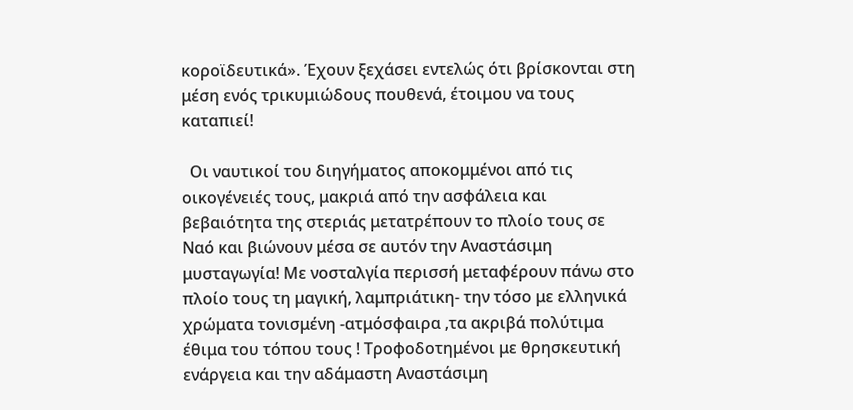κοροϊδευτικά». Έχουν ξεχάσει εντελώς ότι βρίσκονται στη μέση ενός τρικυμιώδους πουθενά, έτοιμου να τους καταπιεί!

  Οι ναυτικοί του διηγήματος αποκομμένοι από τις οικογένειές τους, μακριά από την ασφάλεια και βεβαιότητα της στεριάς μετατρέπουν το πλοίο τους σε Ναό και βιώνουν μέσα σε αυτόν την Αναστάσιμη μυσταγωγία! Με νοσταλγία περισσή μεταφέρουν πάνω στο πλοίο τους τη μαγική, λαμπριάτικη- την τόσο με ελληνικά χρώματα τονισμένη -ατμόσφαιρα ,τα ακριβά πολύτιμα έθιμα του τόπου τους ! Τροφοδοτημένοι με θρησκευτική ενάργεια και την αδάμαστη Αναστάσιμη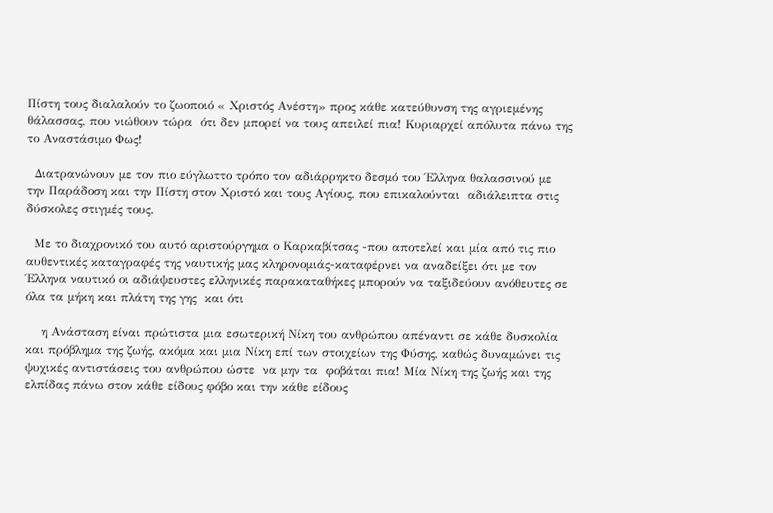Πίστη τους διαλαλούν το ζωοποιό « Χριστός Ανέστη» προς κάθε κατεύθυνση της αγριεμένης θάλασσας, που νιώθουν τώρα  ότι δεν μπορεί να τους απειλεί πια! Κυριαρχεί απόλυτα πάνω της το Αναστάσιμο Φως!

  Διατρανώνουν με τον πιο εύγλωττο τρόπο τον αδιάρρηκτο δεσμό του Έλληνα θαλασσινού με την Παράδοση και την Πίστη στον Χριστό και τους Αγίους, που επικαλούνται  αδιάλειπτα στις δύσκολες στιγμές τους.

  Με το διαχρονικό του αυτό αριστούργημα ο Καρκαβίτσας -που αποτελεί και μία από τις πιο αυθεντικές καταγραφές της ναυτικής μας κληρονομιάς-καταφέρνει να αναδείξει ότι με τον Έλληνα ναυτικό οι αδιάψευστες ελληνικές παρακαταθήκες μπορούν να ταξιδεύουν ανόθευτες σε όλα τα μήκη και πλάτη της γης  και ότι

    η Ανάσταση είναι πρώτιστα μια εσωτερική Νίκη του ανθρώπου απέναντι σε κάθε δυσκολία και πρόβλημα της ζωής, ακόμα και μια Νίκη επί των στοιχείων της Φύσης, καθώς δυναμώνει τις ψυχικές αντιστάσεις του ανθρώπου ώστε  να μην τα  φοβάται πια! Μία Νίκη της ζωής και της ελπίδας πάνω στον κάθε είδους φόβο και την κάθε είδους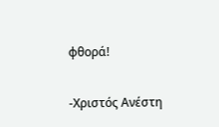φθορά!

-Χριστός Ανέστη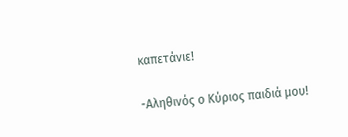καπετάνιε!

-Αληθινός ο Κύριος παιδιά μου!